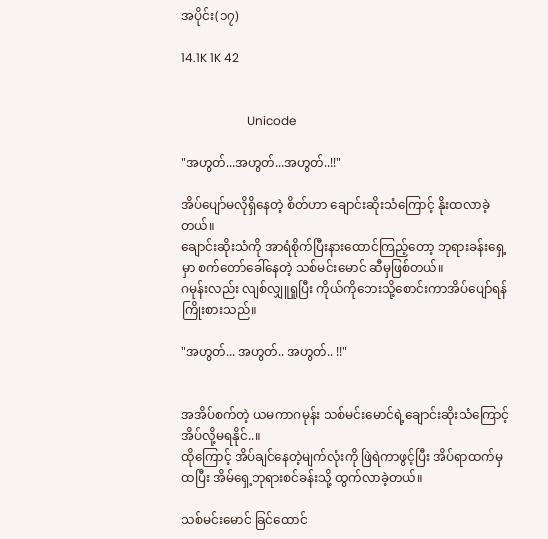အပိုင်း(၁၇)

14.1K 1K 42


                      Unicode

"အဟွတ်...အဟွတ်...အဟွတ်..!!"

အိပ်ပျော်မလိုရှိနေတဲ့ စိတ်ဟာ ချောင်းဆိုးသံကြောင့် နိုးထလာခဲ့တယ်။
ချောင်းဆိုးသံကို အာရံစိုက်ပြီးနားထောင်ကြည့်တော့ ဘုရားခန်းရှေ့မှာ စက်တော်ခေါ်နေတဲ့ သစ်မင်းမောင် ဆီမှဖြစ်တယ်။
ဂမုန်းလည်း လျစ်လျှူရှုပြီး ကိုယ်ကိုဘေးသို့စောင်းကာအိပ်ပျော်ရန်ကြိုးစားသည်။

"အဟွတ်... အဟွတ်.. အဟွတ်.. !!"


အအိပ်စက်တဲ့ ယမကာဂမုန်း သစ်မင်းမောင်ရဲ့ချောင်းဆိုးသံကြောင့် အိပ်လို့မရနိုင်..။
ထိုကြောင့် အိပ်ချင်နေတဲ့မျက်လုံးကို ဖြဲရဲကာဖွင့်ပြီး အိပ်ရာထက်မှထပြီး အိမ်ရှေ့ဘုရားစင်ခန်းသို့ ထွက်လာခဲ့တယ်။

သစ်မင်းမောင် ခြင်ထောင်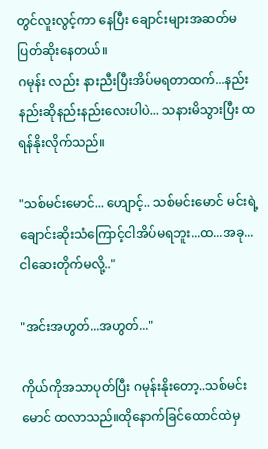တွင်လူးလွင့်ကာ နေပြီး ချောင်းများအဆတ်မပြတ်ဆိုးနေတယ်။
ဂမုန်း လည်း နားညီးပြီးအိပ်မရတာထက်...နည်းနည်းဆိုနည်းနည်းလေးပါပဲ... သနားမိသွားပြီး ထရန်နိုးလိုက်သည်။

"သစ်မင်းမောင်... ဟျောင့်.. သစ်မင်းမောင် မင်းရဲ့ချောင်းဆိုးသံကြောင့်ငါအိပ်မရဘူး...ထ...အခု...ငါဆေးတိုက်မလို့.."

"အင်းအဟွတ်...အဟွတ်..."

ကိုယ်ကိုအသာပုတ်ပြီး ဂမုန်းနိုးတော့..သစ်မင်းမောင် ထလာသည်။ထိုနောက်ခြင်ထောင်ထဲမှ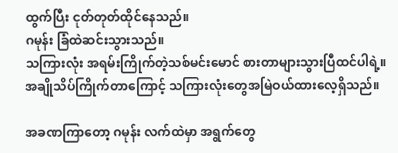ထွက်ပြီး ငုတ်တုတ်ထိုင်နေသည်။
ဂမုန်း ခြံထဲဆင်းသွားသည်။
သကြားလုံး အရမ်းကြိုက်တဲ့သစ်မင်းမောင် စားတာများသွားပြီထင်ပါရဲ့။
အချိုသိပ်ကြိုက်တာကြောင့် သကြားလုံးတွေအမြဲဝယ်ထားလေ့ရှိသည်။

အခဏကြာတော့ ဂမုန်း လက်ထဲမှာ အရွက်တွေ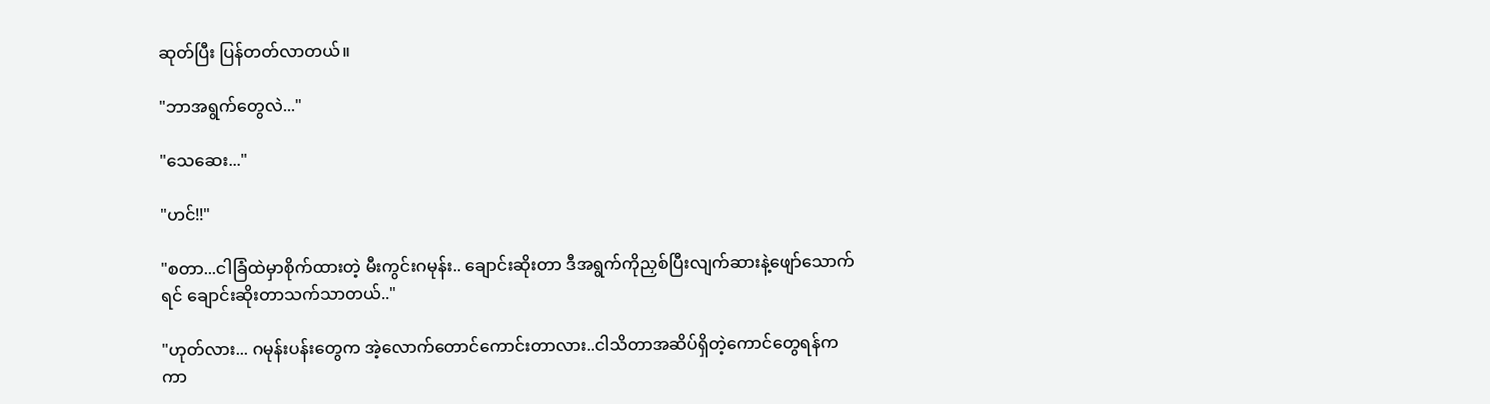ဆုတ်ပြီး ပြန်တတ်လာတယ်။

"ဘာအရွက်တွေလဲ..."

"သေဆေး..."

"ဟင်!!"

"စတာ...ငါခြံထဲမှာစိုက်ထားတဲ့ မီးကွင်းဂမုန်း.. ချောင်းဆိုးတာ ဒီအရွက်ကိုညှစ်ပြီးလျက်ဆားနဲ့ဖျော်သောက်ရင် ချောင်းဆိုးတာသက်သာတယ်.."

"ဟုတ်လား... ဂမုန်းပန်းတွေက အဲ့လောက်တောင်ကောင်းတာလား..ငါသိတာအဆိပ်ရှိတဲ့ကောင်တွေရန်က ကာ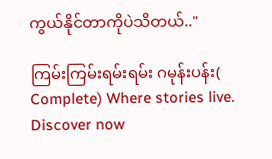ကွယ်နိုင်တာကိုပဲသိတယ်.."

ကြမ်းကြမ်းရမ်းရမ်း ဂမုန်းပန်း( Complete) Where stories live. Discover now